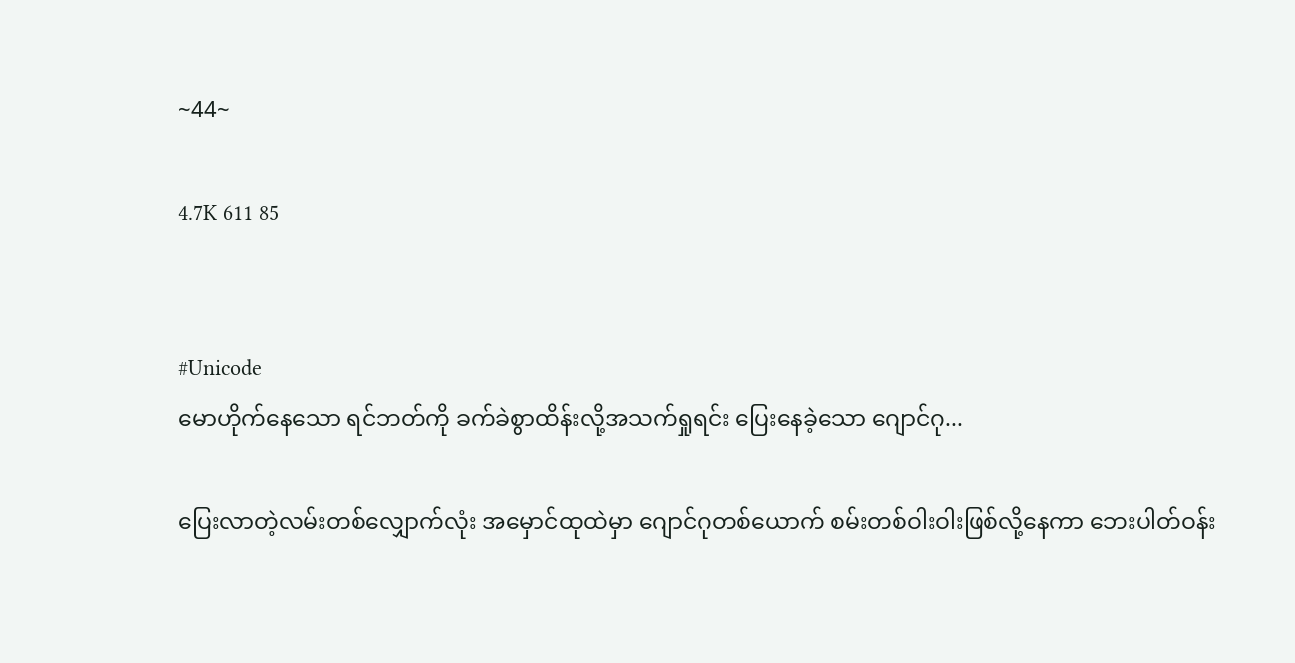~44~

4.7K 611 85


#Unicode
မောဟိုက်နေသော ရင်ဘတ်ကို ခက်ခဲစွာထိန်းလို့အသက်ရှုရင်း ပြေးနေခဲ့သော ဂျောင်ဂု...

ပြေးလာတဲ့လမ်းတစ်လျှောက်လုံး အမှောင်ထုထဲမှာ ဂျောင်ဂုတစ်ယောက် စမ်းတစ်ဝါးဝါးဖြစ်လို့နေကာ ဘေးပါတ်ဝန်း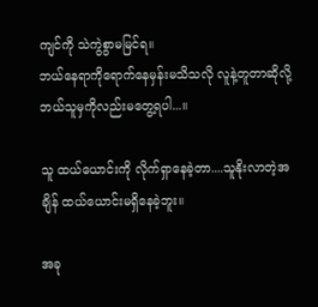ကျင်ကို သဲကွဲစွာမမြင်ရ။
ဘယ်နေရာကိုရောက်နေမှန်းမသိသလို လူနဲ့တူတာဆိုလို့ ဘယ်သူမှကိုလည်းမတွေ့ရပါ...။

သူ ထယ်ယောင်းကို လိုက်ရှာနေခဲ့တာ....သူနိုးလာတဲ့အချိန် ထယ်ယောင်းမရှိနေခဲ့ဘူး။

အခု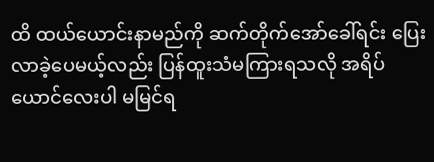ထိ ထယ်ယောင်းနာမည်ကို ဆက်တိုက်အော်ခေါ်ရင်း ပြေးလာခဲ့ပေမယ့်လည်း ပြန်ထူးသံ‌မကြားရသလို အရိပ်ယောင်လေးပါ မမြင်ရ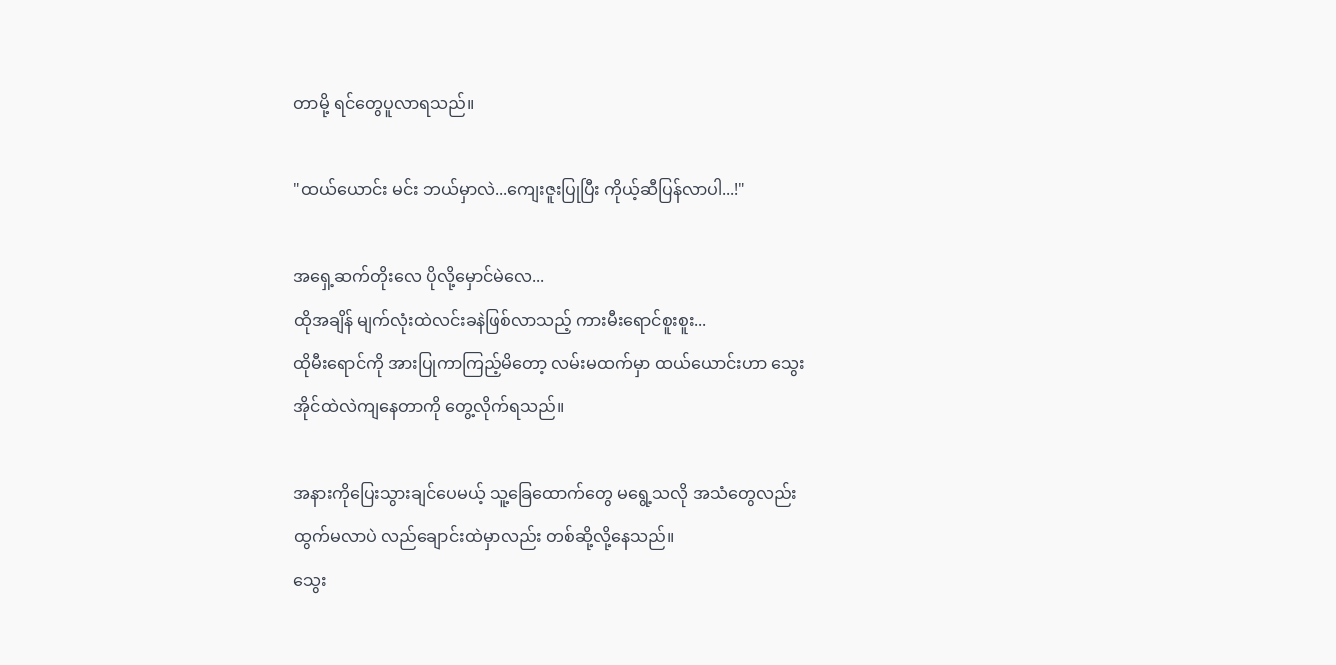တာမို့ ရင်တွေပူလာရသည်။

"ထယ်ယောင်း မင်း ဘယ်မှာလဲ...ကျေးဇူးပြုပြီး ကိုယ့်ဆီပြန်လာပါ...!"

အရှေ့ဆက်တိုးလေ ပိုလို့မှောင်မဲလေ...
ထိုအချိန် မျက်လုံးထဲလင်းခနဲဖြစ်လာသည့် ကားမီးရောင်စူးစူး...
ထိုမီးရောင်ကို အားပြုကာကြည့်မိတော့ လမ်းမထက်မှာ ထယ်ယောင်းဟာ သွေးအိုင်ထဲလဲကျနေတာကို တွေ့လိုက်ရသည်။

အနားကိုပြေးသွားချင်ပေမယ့် သူ့ခြေထောက်တွေ မရွေ့သလို အသံတွေလည်း ထွက်မလာပဲ လည်ချောင်းထဲမှာလည်း တစ်ဆို့လို့နေသည်။
သွေး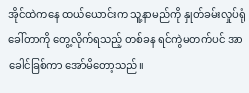အိုင်ထဲကနေ ထယ်ယောင်းက သူ့နာမည်ကို နှုတ်ခမ်းလှုပ်ရုံခေါ်တာကို ‌တွေ့လိုက်ရသည့် တစ်ခန ရင်ကွဲမတက်ပင် အာခေါင်ခြစ်ကာ အော်မိတော့သည်။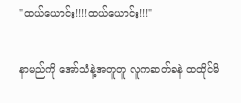"ထယ်ယောင်း!!!!ထယ်ယောင်း!!!"

နာမည်ကို အော်သံနဲ့အတူတူ လူကဆတ်ခနဲ ထထိုင်မိ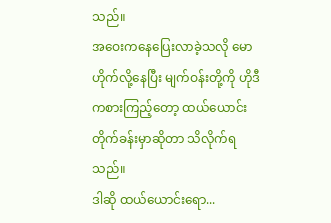သည်။
အဝေးကနေပြေးလာခဲ့သလို မောဟိုက်လို့နေပြီး မျက်ဝန်းတို့ကို ဟိုဒီကစားကြည့်တော့ ထယ်ယောင်းတိုက်ခန်းမှာဆိုတာ သိလိုက်ရသည်။
ဒါဆို ထယ်ယောင်းရော...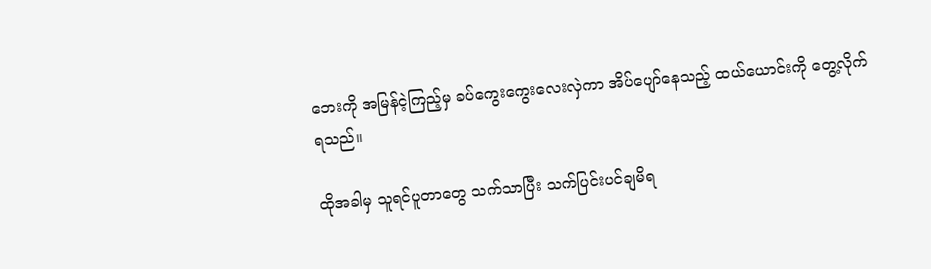ဘေးကို အမြန်ငဲ့ကြည့်မှ ခပ်ကွေးကွေးလေးလှဲကာ အိပ်ပျော်နေသည့် ထယ်ယောင်းကို တွေ့လိုက်ရသည်။

ထိုအခါမှ သူရင်ပူ‌‌တာတွေ သက်သာပြီး သက်ပြင်းပင်ချမိရ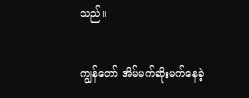သည်။

ကျွန်တော် အိမ်မက်ဆိုးမက်နေခဲ့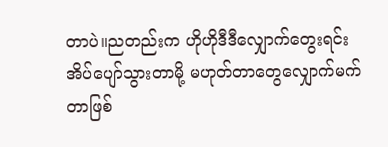တာပဲ။ညတည်းက ဟိုဟိုဒီဒီလျှောက်တွေးရင်း အိပ်ပျော်သွားတာမို့ မဟုတ်တာတွေလျှောက်မက်တာဖြစ်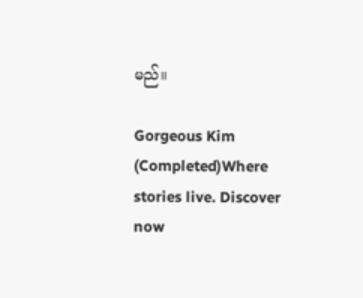မည်။

Gorgeous Kim (Completed)Where stories live. Discover now